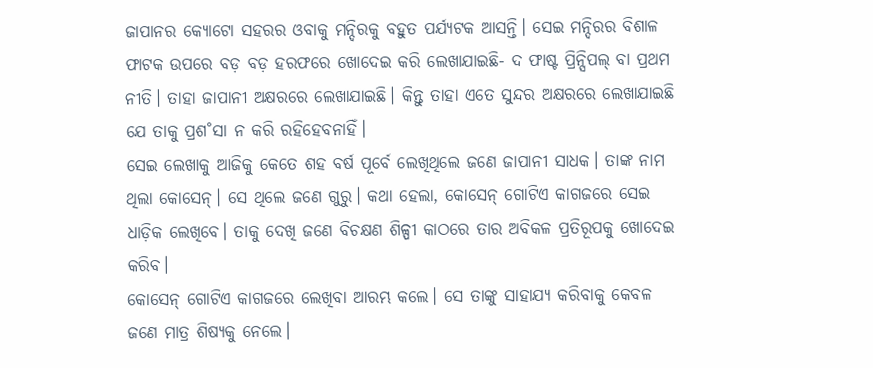ଜାପାନର କ୍ୟୋଟୋ ସହରର ଓବାକୁ ମନ୍ଦିରକୁ ବହୁତ ପର୍ଯ୍ୟଟକ ଆସନ୍ତି। ସେଇ ମନ୍ଦିରର ବିଶାଳ ଫାଟକ ଉପରେ ବଡ଼ ବଡ଼ ହରଫରେ ଖୋଦେଇ କରି ଲେଖାଯାଇଛି- ଦ ଫାଷ୍ଟ ପ୍ରିନ୍ସିପଲ୍ ବା ପ୍ରଥମ ନୀତି। ତାହା ଜାପାନୀ ଅକ୍ଷରରେ ଲେଖାଯାଇଛି। କିନ୍ତୁ ତାହା ଏତେ ସୁନ୍ଦର ଅକ୍ଷରରେ ଲେଖାଯାଇଛି ଯେ ତାକୁ ପ୍ରଶ˚ସା ନ କରି ରହିହେବନାହିଁ।
ସେଇ ଲେଖାକୁ ଆଜିକୁ କେତେ ଶହ ବର୍ଷ ପୂର୍ବେ ଲେଖିଥିଲେ ଜଣେ ଜାପାନୀ ସାଧକ। ତାଙ୍କ ନାମ ଥିଲା କୋସେନ୍। ସେ ଥିଲେ ଜଣେ ଗୁରୁ। କଥା ହେଲା, କୋସେନ୍ ଗୋଟିଏ କାଗଜରେ ସେଇ ଧାଡ଼ିକ ଲେଖିବେ। ତାକୁ ଦେଖି ଜଣେ ବିଚକ୍ଷଣ ଶିଳ୍ପୀ କାଠରେ ତାର ଅବିକଳ ପ୍ରତିରୂପକୁ ଖୋଦେଇ କରିବ।
କୋସେନ୍ ଗୋଟିଏ କାଗଜରେ ଲେଖିବା ଆରମ୍ଭ କଲେ। ସେ ତାଙ୍କୁ ସାହାଯ୍ୟ କରିବାକୁ କେବଳ ଜଣେ ମାତ୍ର ଶିଷ୍ୟକୁ ନେଲେ।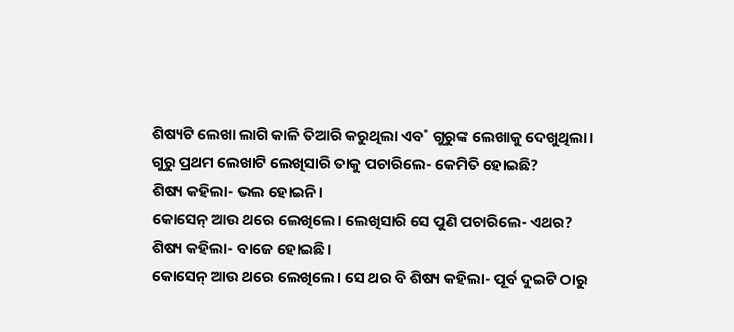ଶିଷ୍ୟଟି ଲେଖା ଲାଗି କାଳି ତିଆରି କରୁଥିଲା ଏବ˚ ଗୁରୁଙ୍କ ଲେଖାକୁ ଦେଖୁଥିଲା।
ଗୁରୁ ପ୍ରଥମ ଲେଖାଟି ଲେଖିସାରି ତାକୁ ପଚାରିଲେ- କେମିତି ହୋଇଛି?
ଶିଷ୍ୟ କହିଲା- ଭଲ ହୋଇନି।
କୋସେନ୍ ଆଉ ଥରେ ଲେଖିଲେ। ଲେଖିସାରି ସେ ପୁଣି ପଚାରିଲେ- ଏଥର?
ଶିଷ୍ୟ କହିଲା- ବାଜେ ହୋଇଛି।
କୋସେନ୍ ଆଉ ଥରେ ଲେଖିଲେ। ସେ ଥର ବି ଶିଷ୍ୟ କହିଲା- ପୂର୍ବ ଦୁଇଟି ଠାରୁ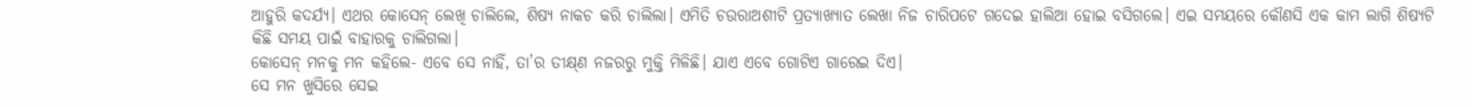ଆହୁରି କଦର୍ଯ୍ୟ। ଏଥର କୋସେନ୍ ଲେଖି ଚାଲିଲେ, ଶିଷ୍ୟ ନାକଚ କରି ଚାଲିଲା। ଏମିତି ଚଉରାଅଶୀଟି ପ୍ରତ୍ୟାଖ୍ୟାତ ଲେଖା ନିଜ ଚାରିପଟେ ଗଦେଇ ହାଲିଆ ହୋଇ ବସିଗଲେ। ଏଇ ସମୟରେ କୌଣସି ଏକ କାମ ଲାଗି ଶିଷ୍ୟଟି କିଛି ସମୟ ପାଇଁ ବାହାରକୁ ଚାଲିଗଲା।
କୋସେନ୍ ମନକୁ ମନ କହିଲେ- ଏବେ ସେ ନାହିଁ, ତା’ର ତୀକ୍ଷ୍‌ଣ ନଜରରୁ ମୁକ୍ତି ମିଳିଛି। ଯାଏ ଏବେ ଗୋଟିଏ ଗାରେଇ ଦିଏ।
ସେ ମନ ଖୁସିରେ ସେଇ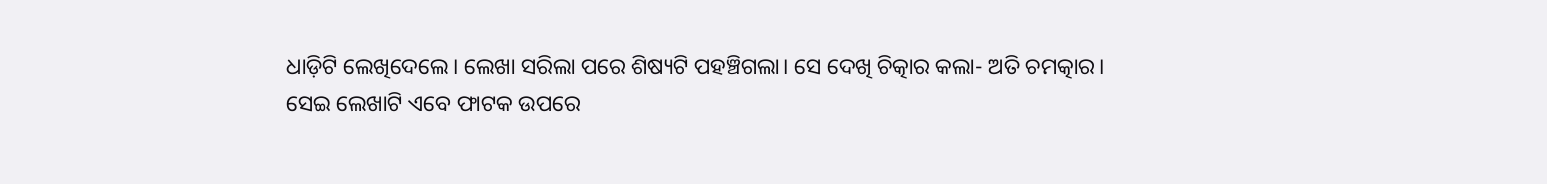ଧାଡ଼ିଟି ଲେଖିଦେଲେ। ଲେଖା ସରିଲା ପରେ ଶିଷ୍ୟଟି ପହଞ୍ଚିଗଲା। ସେ ଦେଖି ଚିତ୍କାର କଲା- ଅତି ଚମତ୍କାର।
ସେଇ ଲେଖାଟି ଏବେ ଫାଟକ ଉପରେ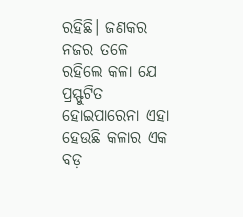ରହିଛି। ଜଣକର ନଜର ତଳେ ରହିଲେ କଳା ଯେ ପ୍ରସ୍ଫୁଟିତ ହୋଇପାରେନା ଏହା ହେଉଛି କଳାର ଏକ ବଡ଼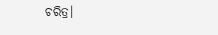ଚରିତ୍ର।